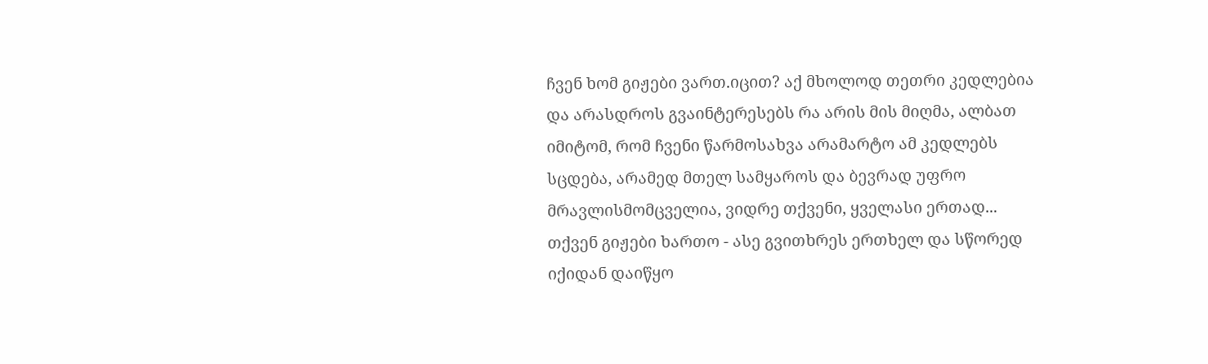ჩვენ ხომ გიჟები ვართ.იცით? აქ მხოლოდ თეთრი კედლებია და არასდროს გვაინტერესებს რა არის მის მიღმა, ალბათ იმიტომ, რომ ჩვენი წარმოსახვა არამარტო ამ კედლებს სცდება, არამედ მთელ სამყაროს და ბევრად უფრო მრავლისმომცველია, ვიდრე თქვენი, ყველასი ერთად...
თქვენ გიჟები ხართო - ასე გვითხრეს ერთხელ და სწორედ იქიდან დაიწყო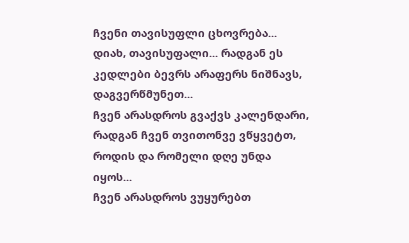ჩვენი თავისუფლი ცხოვრება...
დიახ, თავისუფალი... რადგან ეს კედლები ბევრს არაფერს ნიშნავს, დაგვერწმუნეთ...
ჩვენ არასდროს გვაქვს კალენდარი, რადგან ჩვენ თვითონვე ვწყვეტთ, როდის და რომელი დღე უნდა იყოს...
ჩვენ არასდროს ვუყურებთ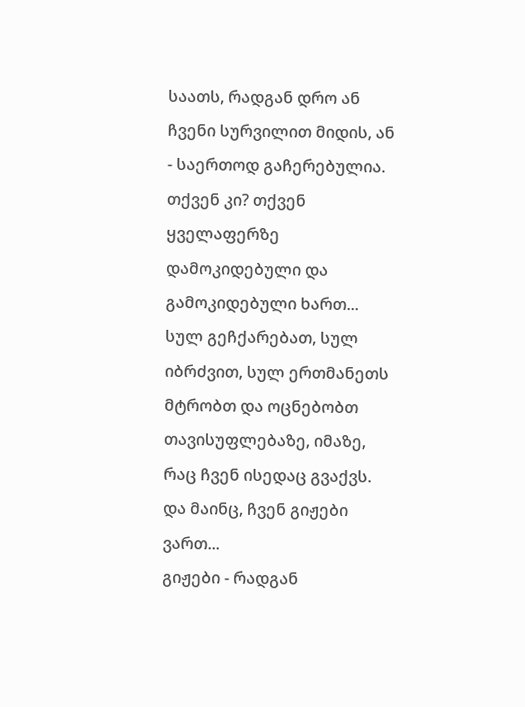საათს, რადგან დრო ან ჩვენი სურვილით მიდის, ან - საერთოდ გაჩერებულია.
თქვენ კი? თქვენ ყველაფერზე დამოკიდებული და გამოკიდებული ხართ... სულ გეჩქარებათ, სულ იბრძვით, სულ ერთმანეთს მტრობთ და ოცნებობთ თავისუფლებაზე, იმაზე, რაც ჩვენ ისედაც გვაქვს.
და მაინც, ჩვენ გიჟები ვართ...
გიჟები - რადგან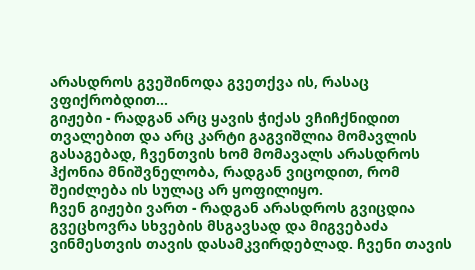არასდროს გვეშინოდა გვეთქვა ის, რასაც ვფიქრობდით...
გიჟები - რადგან არც ყავის ჭიქას ვჩიჩქნიდით თვალებით და არც კარტი გაგვიშლია მომავლის გასაგებად, ჩვენთვის ხომ მომავალს არასდროს ჰქონია მნიშვნელობა, რადგან ვიცოდით, რომ შეიძლება ის სულაც არ ყოფილიყო.
ჩვენ გიჟები ვართ - რადგან არასდროს გვიცდია გვეცხოვრა სხვების მსგავსად და მიგვებაძა ვინმესთვის თავის დასამკვირდებლად. ჩვენი თავის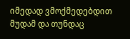იმედად ვმოქმედებდით მუდამ და თუნდაც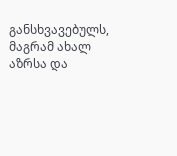განსხვავებულს, მაგრამ ახალ აზრსა და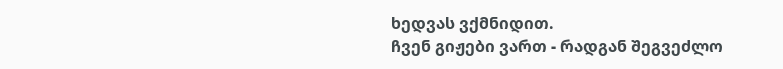ხედვას ვქმნიდით.
ჩვენ გიჟები ვართ - რადგან შეგვეძლო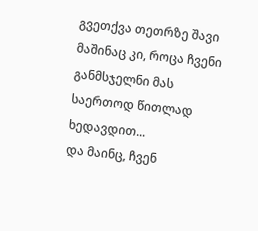გვეთქვა თეთრზე შავი მაშინაც კი, როცა ჩვენი განმსჯელნი მას საერთოდ წითლად ხედავდით...
და მაინც, ჩვენ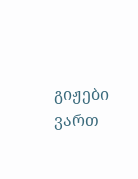გიჟები ვართ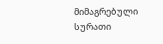მიმაგრებული სურათი